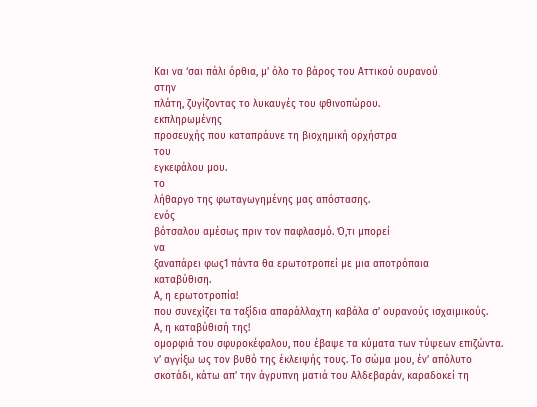Και να ‘σαι πάλι όρθια, μ’ όλο το βάρος του Αττικού ουρανού
στην
πλάτη, ζυγίζοντας το λυκαυγές του φθινοπώρου.
εκπληρωμένης
προσευχής που καταπράυνε τη βιοχημική ορχήστρα
του
εγκεφάλου μου.
το
λήθαργο της φωταγωγημένης μας απόστασης.
ενός
βότσαλου αμέσως πριν τον παφλασμό. Ό,τι μπορεί
να
ξαναπάρει φως1 πάντα θα ερωτοτροπεί με μια αποτρόπαια
καταβύθιση.
Α, η ερωτοτροπία!
που συνεχίζει τα ταξίδια απαράλλαχτη καβάλα σ’ ουρανούς ισχαιμικούς.
Α, η καταβύθισή της!
ομορφιά του σφυροκέφαλου, που έβαψε τα κύματα των τύψεων επιζώντα.
ν’ αγγίξω ως τον βυθό της έκλειψής τους. Το σώμα μου, έν’ απόλυτο
σκοτάδι, κάτω απ’ την άγρυπνη ματιά του Αλδεβαράν, καραδοκεί τη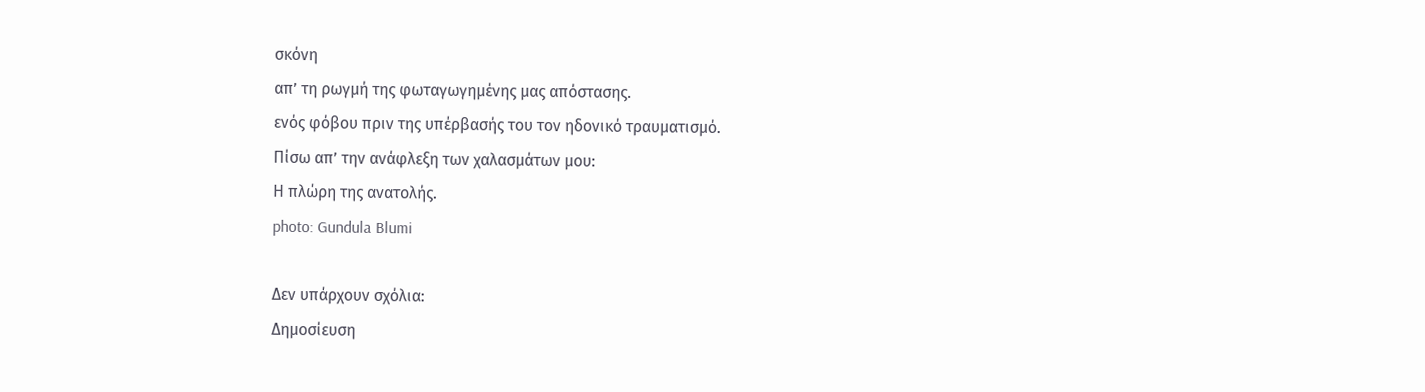σκόνη
απ’ τη ρωγμή της φωταγωγημένης μας απόστασης.
ενός φόβου πριν της υπέρβασής του τον ηδονικό τραυματισμό.
Πίσω απ’ την ανάφλεξη των χαλασμάτων μου:
Η πλώρη της ανατολής.
photo: Gundula Blumi

Δεν υπάρχουν σχόλια:
Δημοσίευση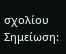σχολίου
Σημείωση: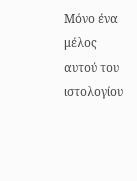Μόνο ένα μέλος αυτού του ιστολογίου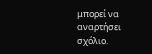μπορεί να αναρτήσει σχόλιο.